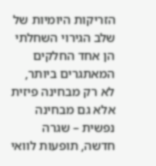הזריקות היומיות של שלב הגירוי השחלתי הן אחד החלקים המאתגרים ביותר, לא רק מבחינה פיזית אלא גם מבחינה נפשית – שגרה חדשה, תופעות לוואי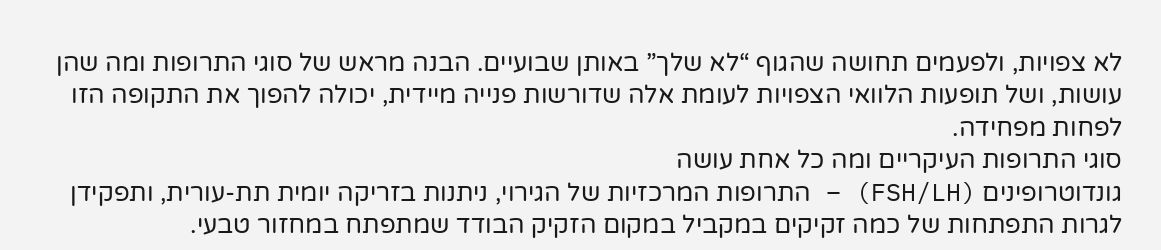לא צפויות, ולפעמים תחושה שהגוף “לא שלך” באותן שבועיים. הבנה מראש של סוגי התרופות ומה שהן עושות, ושל תופעות הלוואי הצפויות לעומת אלה שדורשות פנייה מיידית, יכולה להפוך את התקופה הזו לפחות מפחידה.
סוגי התרופות העיקריים ומה כל אחת עושה
גונדוטרופינים (FSH/LH) – התרופות המרכזיות של הגירוי, ניתנות בזריקה יומית תת-עורית, ותפקידן לגרות התפתחות של כמה זקיקים במקביל במקום הזקיק הבודד שמתפתח במחזור טבעי.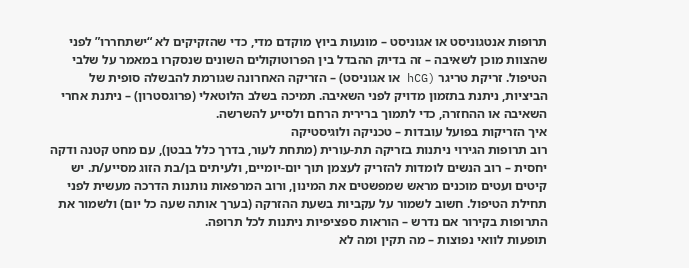תרופות אנטגוניסט או אגוניסט – מונעות ביוץ מוקדם מדי, כדי שהזקיקים לא “ישתחררו” לפני שהצוות מוכן לשאיבה – זה בדיוק ההבדל בין הפרוטוקולים השונים שנסקרו במאמר על שלבי הטיפול. זריקת טריגר (hCG או אגוניסט) – הזריקה האחרונה שגורמת להבשלה סופית של הביציות, ניתנת בתזמון מדויק לפני השאיבה. תמיכה בשלב הלוטאלי (פרוגסטרון) – ניתנת אחרי השאיבה או ההחזרה, כדי לתמוך ברירית הרחם ולסייע להשרשה.
איך הזריקות בפועל עובדות – טכניקה ולוגיסטיקה
רוב תרופות הגירוי ניתנות בזריקה תת-עורית (מתחת לעור, בדרך כלל בבטן), עם מחט קטנה ודקה יחסית – רוב הנשים לומדות להזריק לעצמן תוך יום-יומיים, ולעיתים בן/בת הזוג מסייע/ת. יש קיטים ועטים מוכנים מראש שמפשטים את המינון, ורוב המרפאות נותנות הדרכה מעשית לפני תחילת הטיפול. חשוב לשמור על עקביות בשעת ההזרקה (בערך אותה שעה כל יום) ולשמור את התרופות בקירור אם נדרש – הוראות ספציפיות ניתנות לכל תרופה.
תופעות לוואי נפוצות – מה תקין ומה לא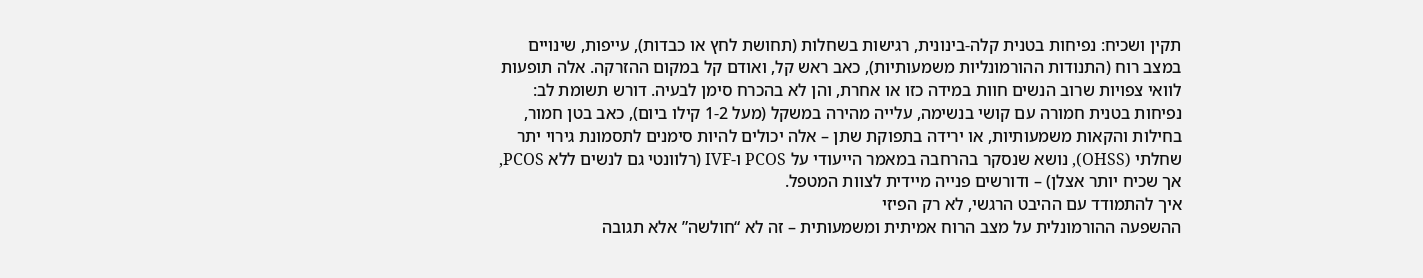תקין ושכיח: נפיחות בטנית קלה-בינונית, רגישות בשחלות (תחושת לחץ או כבדות), עייפות, שינויים במצב רוח (התנודות ההורמונליות משמעותיות), כאב ראש קל, ואודם קל במקום ההזרקה. אלה תופעות לוואי צפויות שרוב הנשים חוות במידה כזו או אחרת, והן לא בהכרח סימן לבעיה. דורש תשומת לב: נפיחות בטנית חמורה עם קושי בנשימה, עלייה מהירה במשקל (מעל 1-2 קילו ביום), כאב בטן חמור, בחילות והקאות משמעותיות, או ירידה בתפוקת שתן – אלה יכולים להיות סימנים לתסמונת גירוי יתר שחלתי (OHSS), נושא שנסקר בהרחבה במאמר הייעודי על PCOS ו-IVF (רלוונטי גם לנשים ללא PCOS, אך שכיח יותר אצלן) – ודורשים פנייה מיידית לצוות המטפל.
איך להתמודד עם ההיבט הרגשי, לא רק הפיזי
ההשפעה ההורמונלית על מצב הרוח אמיתית ומשמעותית – זה לא “חולשה” אלא תגובה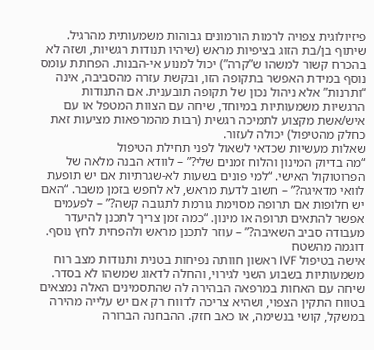פיזיולוגית צפויה לרמות הורמונים גבוהות משמעותית מהרגיל. שיתוף בן/בת הזוג בציפיות מראש (שיהיו תנודות רגשיות, ושזה לא בהכרח קשור למשהו ש”קרה”) יכול למנוע אי-הבנות. הפחתת עומס נוסף במידת האפשר בתקופה הזו, ובקשת עזרה מהסביבה, אינה “ותרנות” אלא ניהול נכון של תקופה תובענית. אם התנודות הרגשיות משמעותיות במיוחד, שיחה עם הצוות המטפל או עם איש/אשת מקצוע לתמיכה רגשית (רבות מהמרפאות מציעות זאת כחלק מהטיפול) יכולה לעזור.
שאלות מעשיות שכדאי לשאול לפני תחילת הטיפול
“מה בדיוק המינון והלוח זמנים שלי?” – לוודא הבנה מלאה של הפרוטוקול האישי. “למי פונים בשעות לא-שגרתיות אם יש תופעת לוואי מדאיגה?” – חשוב לדעת מראש, לא לחפש בזמן משבר. “האם יש חלופות אם תרופה מסוימת גורמת לתגובה קשה?” – לפעמים אפשר להתאים תרופה או מינון. “כמה זמן צריך לתכנן להיעדר מעבודה סביב השאיבה?” – עוזר לתכנן מראש ולהפחית לחץ נוסף.
דוגמה מהשטח
אישה בטיפול IVF ראשון חוותה נפיחות בטנית ותנודות מצב רוח משמעותיות בשבוע השני לגירוי, והחלה לדאוג שמשהו לא בסדר. שיחה עם האחות במרפאה הבהירה לה שהתסמינים האלה נמצאים בטווח התקין הצפוי, ושהיא צריכה לדווח רק אם יש עלייה מהירה במשקל, קושי בנשימה, או כאב חזק. ההבחנה הברורה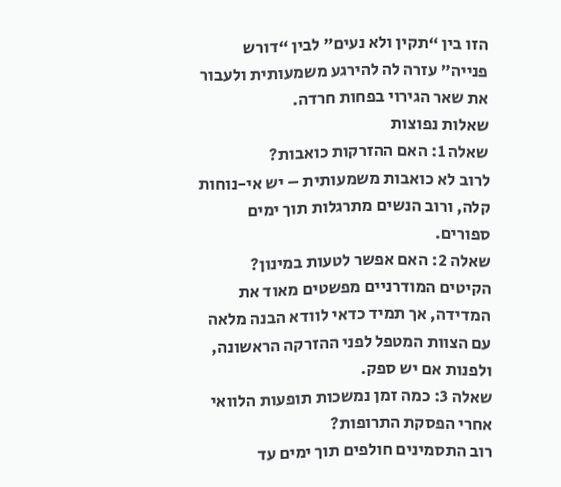הזו בין “תקין ולא נעים” לבין “דורש פנייה” עזרה לה להירגע משמעותית ולעבור את שאר הגירוי בפחות חרדה.
שאלות נפוצות
שאלה 1: האם ההזרקות כואבות?
לרוב לא כואבות משמעותית – יש אי-נוחות קלה, ורוב הנשים מתרגלות תוך ימים ספורים.
שאלה 2: האם אפשר לטעות במינון?
הקיטים המודרניים מפשטים מאוד את המדידה, אך תמיד כדאי לוודא הבנה מלאה עם הצוות המטפל לפני ההזרקה הראשונה, ולפנות אם יש ספק.
שאלה 3: כמה זמן נמשכות תופעות הלוואי אחרי הפסקת התרופות?
רוב התסמינים חולפים תוך ימים עד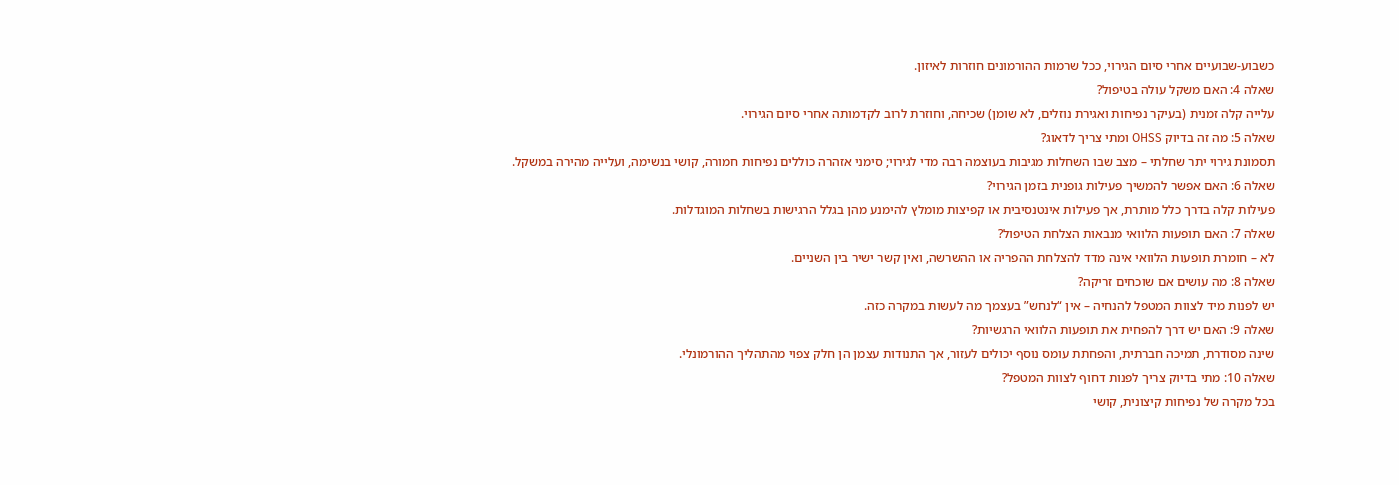כשבוע-שבועיים אחרי סיום הגירוי, ככל שרמות ההורמונים חוזרות לאיזון.
שאלה 4: האם משקל עולה בטיפול?
עלייה קלה זמנית (בעיקר נפיחות ואגירת נוזלים, לא שומן) שכיחה, וחוזרת לרוב לקדמותה אחרי סיום הגירוי.
שאלה 5: מה זה בדיוק OHSS ומתי צריך לדאוג?
תסמונת גירוי יתר שחלתי – מצב שבו השחלות מגיבות בעוצמה רבה מדי לגירוי; סימני אזהרה כוללים נפיחות חמורה, קושי בנשימה, ועלייה מהירה במשקל.
שאלה 6: האם אפשר להמשיך פעילות גופנית בזמן הגירוי?
פעילות קלה בדרך כלל מותרת, אך פעילות אינטנסיבית או קפיצות מומלץ להימנע מהן בגלל הרגישות בשחלות המוגדלות.
שאלה 7: האם תופעות הלוואי מנבאות הצלחת הטיפול?
לא – חומרת תופעות הלוואי אינה מדד להצלחת ההפריה או ההשרשה, ואין קשר ישיר בין השניים.
שאלה 8: מה עושים אם שוכחים זריקה?
יש לפנות מיד לצוות המטפל להנחיה – אין “לנחש” בעצמך מה לעשות במקרה כזה.
שאלה 9: האם יש דרך להפחית את תופעות הלוואי הרגשיות?
שינה מסודרת, תמיכה חברתית, והפחתת עומס נוסף יכולים לעזור, אך התנודות עצמן הן חלק צפוי מהתהליך ההורמונלי.
שאלה 10: מתי בדיוק צריך לפנות דחוף לצוות המטפל?
בכל מקרה של נפיחות קיצונית, קושי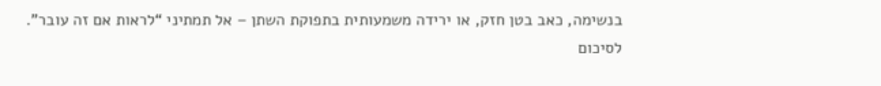בנשימה, כאב בטן חזק, או ירידה משמעותית בתפוקת השתן – אל תמתיני “לראות אם זה עובר”.
לסיכום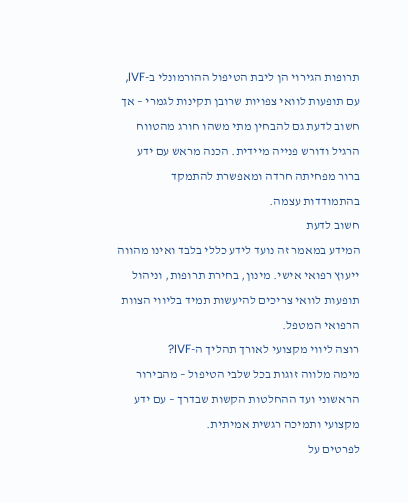תרופות הגירוי הן ליבת הטיפול ההורמונלי ב-IVF, עם תופעות לוואי צפויות שרובן תקינות לגמרי – אך חשוב לדעת גם להבחין מתי משהו חורג מהטווח הרגיל ודורש פנייה מיידית. הכנה מראש עם ידע ברור מפחיתה חרדה ומאפשרת להתמקד בהתמודדות עצמה.
חשוב לדעת
המידע במאמר זה נועד לידע כללי בלבד ואינו מהווה ייעוץ רפואי אישי. מינון, בחירת תרופות, וניהול תופעות לוואי צריכים להיעשות תמיד בליווי הצוות הרפואי המטפל.
רוצה ליווי מקצועי לאורך תהליך ה-IVF?
מימה מלווה זוגות בכל שלבי הטיפול – מהבירור הראשוני ועד ההחלטות הקשות שבדרך – עם ידע מקצועי ותמיכה רגשית אמיתית.
לפרטים על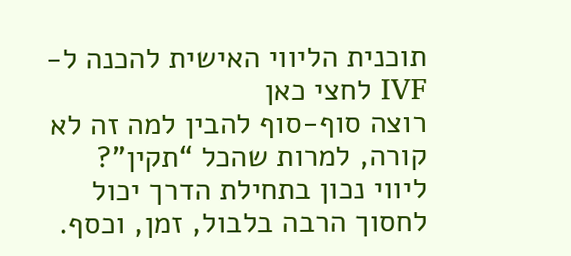תוכנית הליווי האישית להכנה ל-IVF לחצי כאן
רוצה סוף-סוף להבין למה זה לא קורה, למרות שהכל “תקין”?
ליווי נכון בתחילת הדרך יכול לחסוך הרבה בלבול, זמן, וכסף.